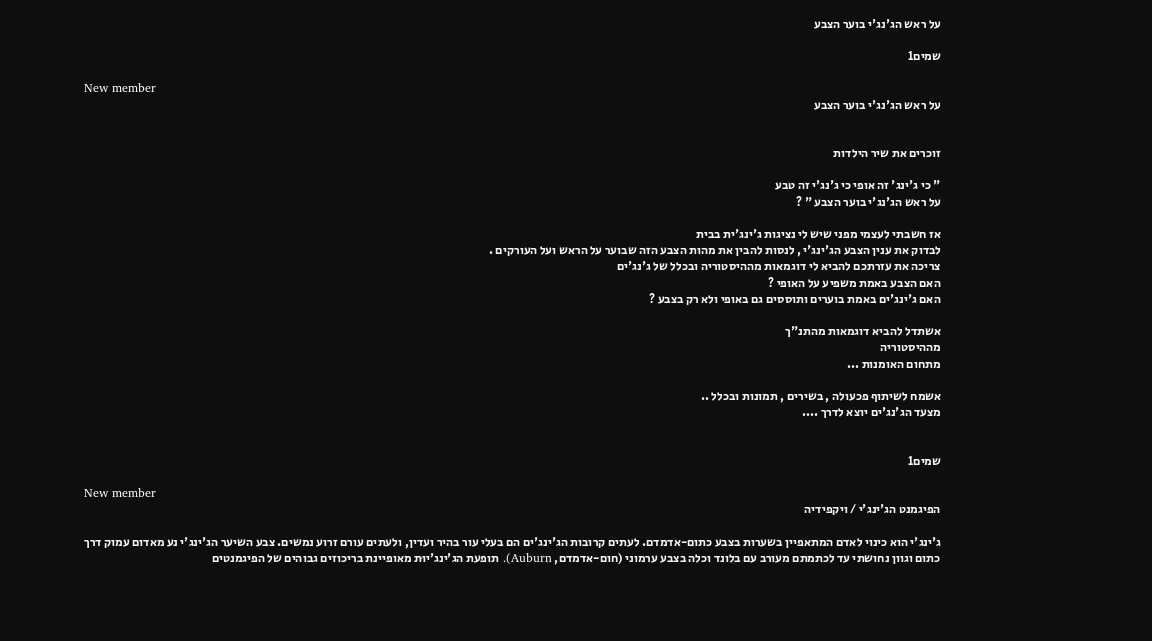על ראש הג'נג'י בוער הצבע

שמים1

New member
על ראש הג'נג'י בוער הצבע


זוכרים את שיר הילדות

" כי ג'ינג' זה אופי כי ג'נג'י זה טבע
על ראש הג'נג'י בוער הצבע " ?

אז חשבתי לעצמי מפני שיש לי נציגות ג'ינג'ית בבית
לבדוק את ענין הצבע הג'ינג'י , לנסות להבין את מהות הצבע הזה שבוער על הראש ועל העורקים .
צריכה את עזרתכם להביא לי דוגמאות מההיסטוריה ובכלל של ג'נג'ים
האם הצבע באמת משפיע על האופי ?
האם ג'ינג'ים באמת בוערים ותוססים גם באופי ולא רק בצבע ?

אשתדל להביא דוגמאות מהתנ"ך
מההיסטוריה
מתחום האומנות ...

אשמח לשיתוף פכעולה , בשירים , תמונות ובכלל ..
מצעד הג'נג'ים יוצא לדרך ....


שמים1

New member
הפיגמנט הג'ינג'י / ויקפידיה

ג'ינג'י הוא כינוי לאדם המתאפיין בשערות בצבע כתום-אדמדם. לעתים קרובות הג'ינג'ים הם בעלי עור בהיר ועדין, ולעתים עורם זרוע נמשים. צבע השיער הג'ינג'י נע מאדום עמוק דרך כתום וגוון נחושתי עד לכתמתם מעורב עם בלונד וכלה בצבע ערמוני (חום-אדמדם, Auburn). תופעת הג'ינג'יוּת מאופיינת בריכוזים גבוהים של הפיגמנטים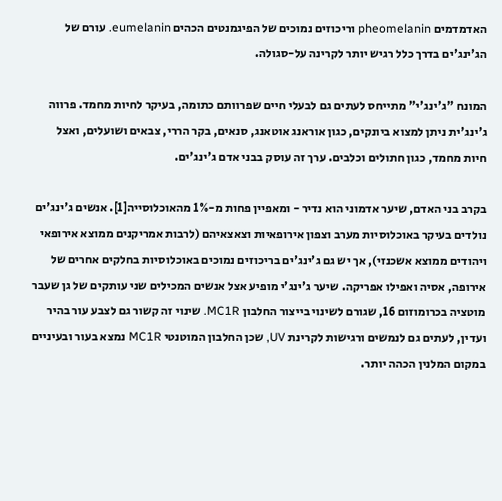האדמדמים pheomelanin וריכוזים נמוכים של הפיגמנטים הכהים eumelanin. עורם של הג'ינג'ים בדרך כלל רגיש יותר לקרינה על-סגולה.

המונח "ג'ינג'י" מתייחס לעתים גם לבעלי חיים שפרוותם כתומה, בעיקר לחיות מחמד. פרווה ג'ינג'ית ניתן למצוא ביונקים, כגון אוראנג אוטאנג, סנאים, בקר הררי, צבאים ושועלים, ואצל חיות מחמד, כגון חתולים וכלבים. ערך זה עוסק בבני אדם ג'ינג'ים.

בקרב בני האדם, שיער אדמוני הוא נדיר - ומאפיין פחות מ-1% מהאוכלוסייה[1]. אנשים ג'ינג'ים נולדים בעיקר באוכלוסיות מערב וצפון אירופאיות וצאצאיהם (לרבות אמריקנים ממוצא אירופאי ויהודים ממוצא אשכנזי), אך יש גם ג'ינג'ים בריכוזים נמוכים באוכלוסיות בחלקים אחרים של אירופה, אסיה ואפילו אפריקה. שיער ג'ינג'י מופיע אצל אנשים המכילים שני עותקים של גן שעבר מוטציה בכרומוזום 16, שגורם לשינוי בייצור החלבון MC1R. שינוי זה קשור גם לצבע עור בהיר ועדין, לעתים גם לנמשים ורגישות לקרינת UV, שכן החלבון המוטנטי MC1R נמצא בעור ובעיניים במקום המלנין הכהה יותר.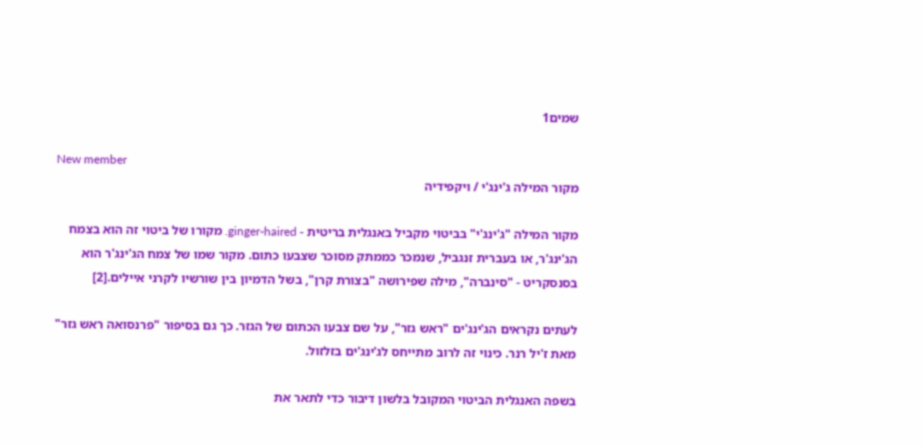שמים1

New member
מקור המילה ג'ינג'י / ויקפידיה

מקור המילה "ג'ינג'י" בביטוי מקביל באנגלית בריטית - ginger-haired. מקורו של ביטוי זה הוא בצמח הג'ינג'ר, או בעברית זנגביל, שנמכר כממתק מסוכר שצבעו כתום. מקור שמו של צמח הג'ינג'ר הוא בסנסקריט - "סינברה", מילה שפירושה "בצורת קרן", בשל הדמיון בין שורשיו לקרני איילים.[2]

לעתים נקראים הג'ינג'ים "ראש גזר", על שם צבעו הכתום של הגזר. כך גם בסיפור "פרנסואה ראש גזר" מאת ז'יל רנר. כינוי זה לרוב מתייחס לג'ינג'ים בזלזול.

בשפה האנגלית הביטוי המקובל בלשון דיבור כדי לתאר את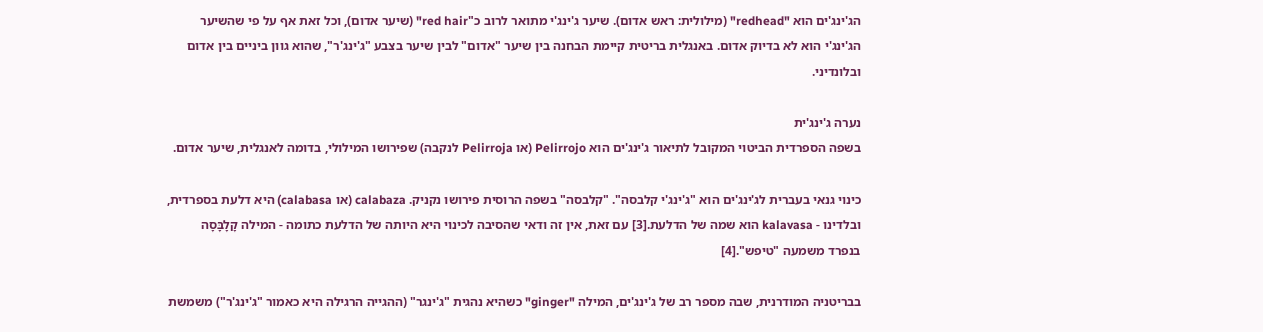הג'ינג'ים הוא "redhead" (מילולית: ראש אדום). שיער ג'ינג'י מתואר לרוב כ"red hair" (שיער אדום), וכל זאת אף על פי שהשיער הג'ינג'י הוא לא בדיוק אדום. באנגלית בריטית קיימת הבחנה בין שיער "אדום" לבין שיער בצבע "ג'ינג'ר", שהוא גוון ביניים בין אדום ובלונדיני.

נערה ג'ינג'ית
בשפה הספרדית הביטוי המקובל לתיאור ג'ינג'ים הוא Pelirrojo (או Pelirroja לנקבה) שפירושו המילולי, בדומה לאנגלית, שיער אדום.

כינוי גנאי בעברית לג'ינג'ים הוא "ג'ינג'י קלבסה". "קלבסה" בשפה הרוסית פירושו נקניק. calabaza (או calabasa) היא דלעת בספרדית, ובלדינו - kalavasa הוא שמה של הדלעת.[3] עם זאת, אין זה ודאי שהסיבה לכינוי היא היותה של הדלעת כתומה - המילה קָלָבָּסָה בנפרד משמעה "טיפש".[4]

בבריטניה המודרנית, שבה מספר רב של ג'ינג'ים, המילה "ginger" כשהיא נהגית "ג'ינגר" (ההגייה הרגילה היא כאמור "ג'ינג'ר") משמשת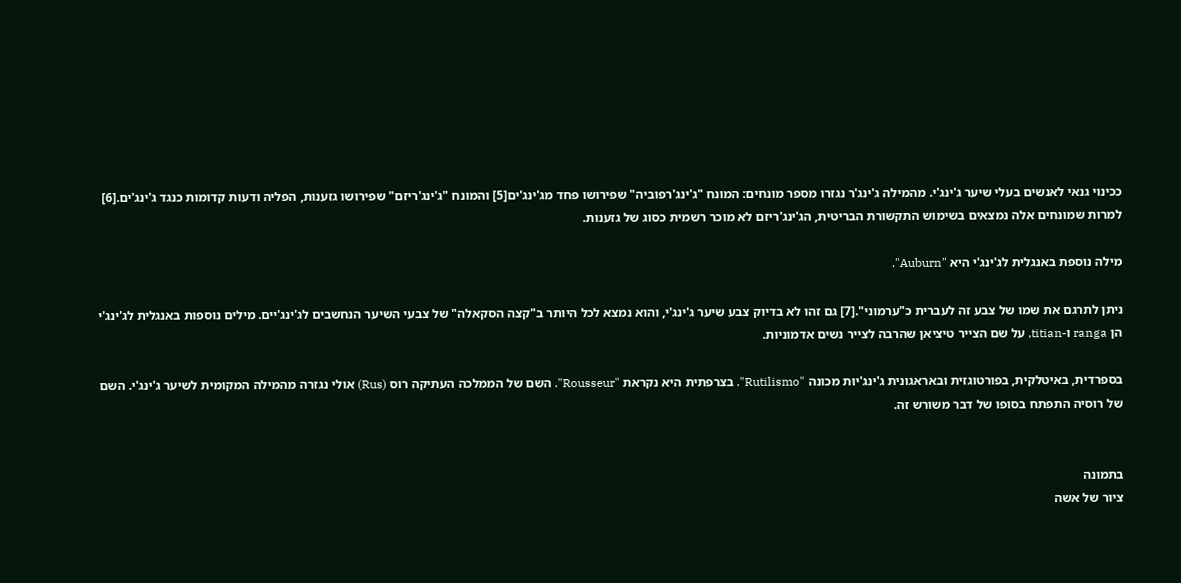ככינוי גנאי לאנשים בעלי שיער ג'ינג'י. מהמילה ג'ינג'ר נגזרו מספר מונחים: המונח "ג'ינג'רפוביה" שפירושו פחד מג'ינג'ים[5] והמונח "ג'ינג'ריזם" שפירושו גזענות, הפליה ודעות קדומות כנגד ג'ינג'ים.[6] למרות שמונחים אלה נמצאים בשימוש התקשורת הבריטית, הג'ינג'ריזם לא מוכר רשמית כסוג של גזענות.

מילה נוספת באנגלית לג'ינג'י היא "Auburn".

ניתן לתרגם את שמו של צבע זה לעברית כ"ערמוני".[7] גם זהו לא בדיוק צבע שיער ג'ינג'י, והוא נמצא לכל היותר ב"קצה הסקאלה" של צבעי השיער הנחשבים לג'ינג'יים. מילים נוספות באנגלית לג'ינג'י הן ranga ו-titian, על שם הצייר טיציאן שהרבה לצייר נשים אדמוניות.

בספרדית, באיטלקית, בפורטוגזית ובאראגונית ג'ינג'יוּת מכונה "Rutilismo". בצרפתית היא נקראת "Rousseur". השם של הממלכה העתיקה רוס (Rus) אולי נגזרה מהמילה המקומית לשיער ג'ינג'י. השם של רוסיה התפתח בסופו של דבר משורש זה.


בתמונה
ציור של אשה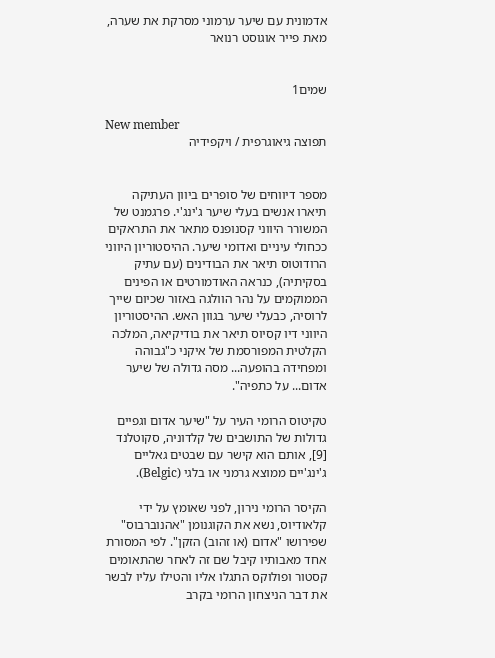אדמונית עם שיער ערמוני מסרקת את שערה, מאת פייר אוגוסט רנואר


שמים1

New member
תפוצה גיאוגרפית / ויקפידיה


מספר דיווחים של סופרים ביוון העתיקה תיארו אנשים בעלי שיער ג'ינג'י. פרגמנט של המשורר היווני קסנופנס מתאר את התראקים ככחולי עיניים ואדומי שיער. ההיסטוריון היווני הרודוטוס תיאר את הבודינים (עם עתיק בסקיתיה), כנראה האודמורטים או הפינים הממוקמים על נהר הוולגה באזור שכיום שייך לרוסיה, כבעלי שיער בגוון האש. ההיסטוריון היווני דיו קסיוס תיאר את בודיקיאה, המלכה הקלטית המפורסמת של איקני כ"גבוהה ומפחידה בהופעה... מסה גדולה של שיער אדום... על כתפיה".

טקיטוס הרומי העיר על "שיער אדום וגפיים גדולות של התושבים של קלדוניה, סקוטלנד [9], אותם הוא קישר עם שבטים גאליים ג'ינג'יים ממוצא גרמני או בלגי (Belgic).

הקיסר הרומי נירון, לפני שאומץ על ידי קלאודיוס, נשא את הקוגנומן "אהנוברבוס" שפירושו "אדום (או זהוב) הזקן". לפי המסורת אחד מאבותיו קיבל שם זה לאחר שהתאומים קסטור ופולוקס התגלו אליו והטילו עליו לבשר את דבר הניצחון הרומי בקרב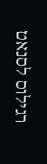רגילוס לסנאט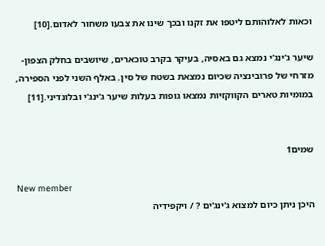וכאות לאלוהותם ליטפו את זקנו ובכך שינו את צבעו משחור לאדום.[10]

שיער ג'ינג'י נמצא גם באסיה, בעיקר בקרב טוכארים, שיושבים בחלק הצפון-מזרחי של פרובינציה שכיום נמצאת בשטח של סין. באלף השני לפני הספירה, במומיות טארים הקווקזיות נמצאו גופות בעלות שיער ג'ינג'י ובלונדיני.[11]


שמים1

New member
היכן ניתן כיום למצוא ג'ינג'ים ? / ויקפידיה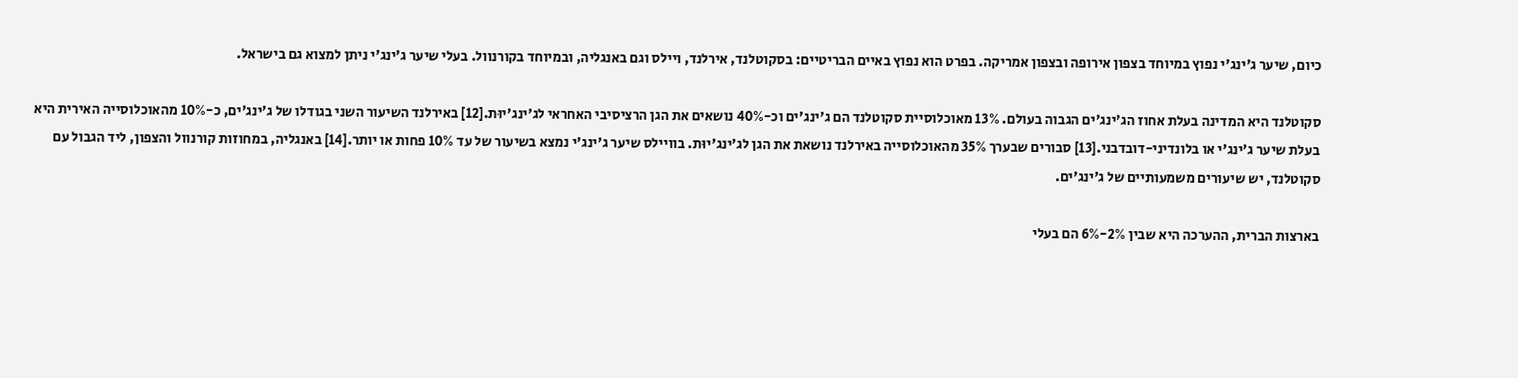כיום, שיער ג'ינג'י נפוץ במיוחד בצפון אירופה ובצפון אמריקה. בפרט הוא נפוץ באיים הבריטיים: בסקוטלנד, אירלנד, ויילס וגם באנגליה, ובמיוחד בקורנוול. בעלי שיער ג'ינג'י ניתן למצוא גם בישראל.

סקוטלנד היא המדינה בעלת אחוז הג'ינג'ים הגבוה בעולם. 13% מאוכלוסיית סקוטלנד הם ג'ינג'ים וכ-40% נושאים את הגן הרציסיבי האחראי לג'ינג'יוּת.[12] באירלנד השיעור השני בגודלו של ג'ינג'ים, כ-10% מהאוכלוסייה האירית היא בעלת שיער ג'ינג'י או בלונדיני-דובדבני.[13] סבורים שבערך 35% מהאוכלוסייה באירלנד נושאת את הגן לג'ינג'יוּת. בוויילס שיער ג'ינג'י נמצא בשיעור של עד 10% פחות או יותר.[14] באנגליה, במחוזות קורנוול והצפון, ליד הגבול עם סקוטלנד, יש שיעורים משמעותיים של ג'ינג'ים.

בארצות הברית, ההערכה היא שבין 2%-6% הם בעלי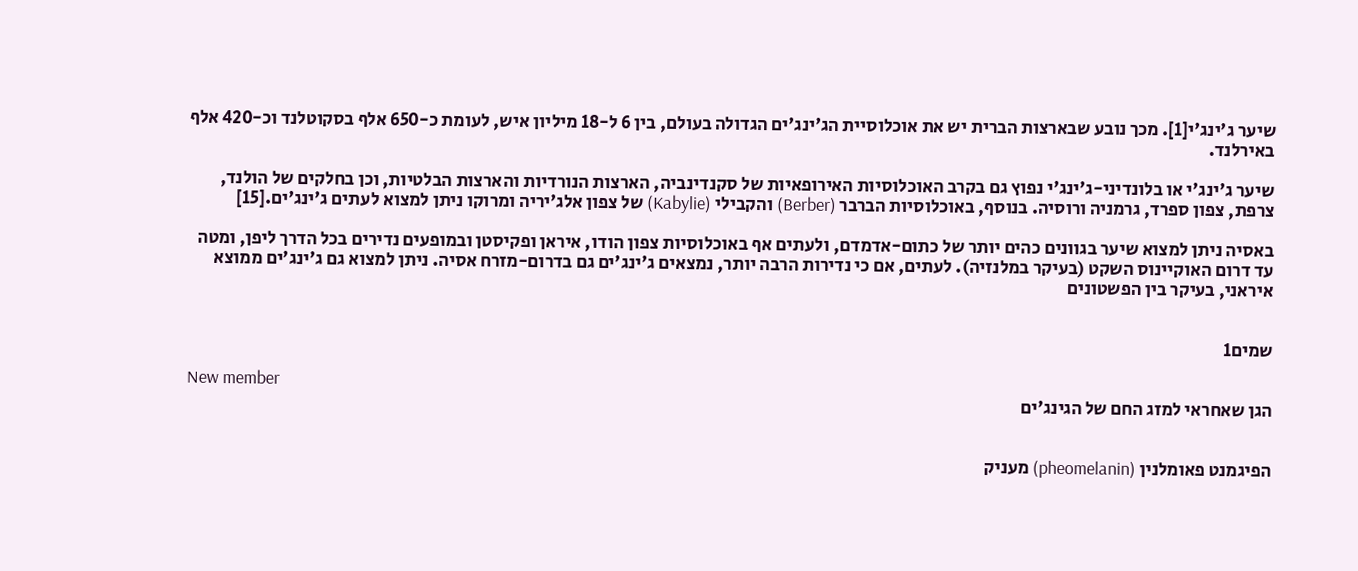שיער ג'ינג'י[1]. מכך נובע שבארצות הברית יש את אוכלוסיית הג'ינג'ים הגדולה בעולם, בין 6 ל-18 מיליון איש, לעומת כ-650 אלף בסקוטלנד וכ-420 אלף באירלנד.

שיער ג'ינג'י או בלונדיני-ג'ינג'י נפוץ גם בקרב האוכלוסיות האירופאיות של סקנדינביה, הארצות הנורדיות והארצות הבלטיות, וכן בחלקים של הולנד, צרפת, צפון ספרד, גרמניה ורוסיה. בנוסף, באוכלוסיות הברבר (Berber) והקבילי (Kabylie) של צפון אלג'יריה ומרוקו ניתן למצוא לעתים ג'ינג'ים.[15]

באסיה ניתן למצוא שיער בגוונים כהים יותר של כתום-אדמדם, ולעתים אף באוכלוסיות צפון הודו, איראן ופקיסטן ובמופעים נדירים בכל הדרך ליפן, ומטה עד דרום האוקיינוס השקט (בעיקר במלנזיה). לעתים, אם כי נדירות הרבה יותר, נמצאים ג'ינג'ים גם בדרום-מזרח אסיה. ניתן למצוא גם ג'ינג'ים ממוצא איראני, בעיקר בין הפשטונים


שמים1

New member
הגן שאחראי למזג החם של הגינג'ים


הפיגמנט פאומלנין (pheomelanin) מעניק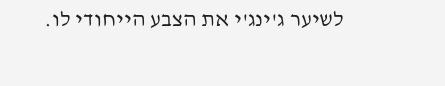לשיער ג'ינג'י את הצבע הייחודי לו.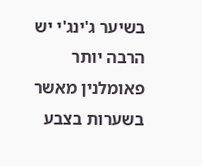בשיער ג'ינג'י יש הרבה יותר פאומלנין מאשר בשערות בצבע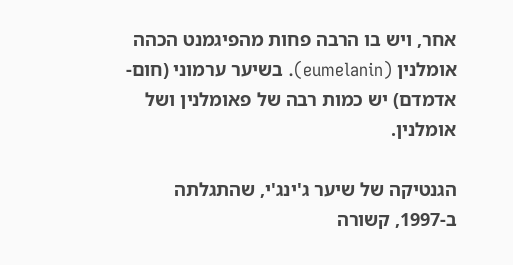אחר, ויש בו הרבה פחות מהפיגמנט הכהה אומלנין (eumelanin). בשיער ערמוני (חום-אדמדם) יש כמות רבה של פאומלנין ושל אומלנין.

הגנטיקה של שיער ג'ינג'י, שהתגלתה ב-1997, קשורה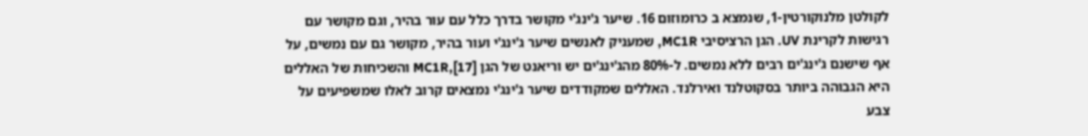לקולטן מלנוקורטין-1, שנמצא ב כרומוזום 16. שיער ג'ינג'י מקושר בדרך כלל עם עור בהיר, וגם מקושר עם רגישות לקרינת UV. הגן הרציסיבי MC1R, שמעניק לאנשים שיער ג'ינג'י ועור בהיר, מקושר גם עם נמשים, על אף שישנם ג'ינג'ים רבים ללא נמשים. ל-80% מהג'ינג'ים יש וריאנט של הגן MC1R,[17] והשכיחות של האללים היא הגבוהה ביותר בסקוטלנד ואירלנד. האללים שמקודדים שיער ג'ינג'י נמצאים קרוב לאלו שמשפיעים על צבע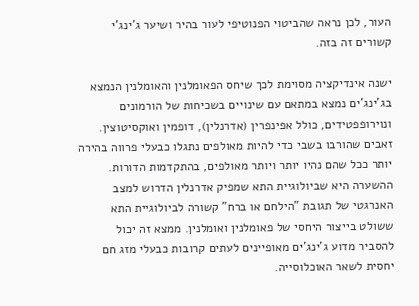העור, לכן נראה שהביטוי הפנוטיפי לעור בהיר ושיער ג'ינג'י קשורים זה בזה.

ישנה אינדיקציה מסוימת לכך שיחס הפאומלנין והאומלנין הנמצא בג'ינג'ים נמצא במתאם עם שינויים בשכיחות של הורמונים ונוירופפטידים, כולל אפינפרין (אדרנלין), דופמין ואוקסיטוצין. זאבים שהורבו בשבי כדי להיות מאולפים נתגלו כבעלי פרווה בהירה יותר ככל שהם נהיו יותר ויותר מאולפים, בהתקדמות הדורות. ההשערה היא שביולוגיית התא שמפיק אדרנלין הדרוש למצב האנרגטי של תגובת "הילחם או ברח" קשורה לביולוגיית התא ששולט בייצור היחסי של פאומלנין ואומלנין. ממצא זה יכול להסביר מדוע ג'ינג'ים מאופיינים לעתים קרובות כבעלי מזג חם יחסית לשאר האוכלוסייה.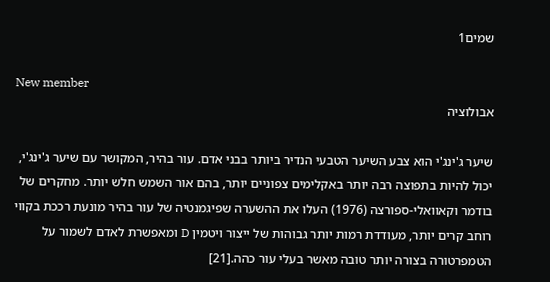שמים1

New member
אבולוציה

שיער ג'ינג'י הוא צבע השיער הטבעי הנדיר ביותר בבני אדם. עור בהיר, המקושר עם שיער ג'ינג'י, יכול להיות בתפוצה רבה יותר באקלימים צפוניים יותר, בהם אור השמש חלש יותר. מחקרים של בודמר וקאוואלי-ספורצה (1976) העלו את ההשערה שפיגמנטיה של עור בהיר מונעת רככת בקווי רוחב קרים יותר, מעודדת רמות יותר גבוהות של ייצור ויטמין D ומאפשרת לאדם לשמור על הטמפרטורה בצורה יותר טובה מאשר בעלי עור כהה.[21]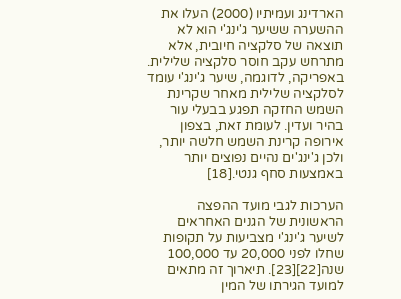הארדינג ועמיתיו (2000) העלו את ההשערה ששיער ג'ינג'י הוא לא תוצאה של סלקציה חיובית, אלא מתרחש עקב חוסר סלקציה שלילית. באפריקה, לדוגמה, שיער ג'ינג'י עומד לסלקציה שלילית מאחר שקרינת השמש החזקה תפגע בבעלי עור בהיר ועדין. לעומת זאת, בצפון אירופה קרינת השמש חלשה יותר, ולכן ג'ינג'ים נהיים נפוצים יותר באמצעות סחף גנטי.[18]

הערכות לגבי מועד ההפצה הראשונית של הגנים האחראים לשיער ג'ינג'י מצביעות על תקופות שחלו לפני 20,000 עד 100,000 שנה[22][23]. תיארוך זה מתאים למועד הגירתו של המין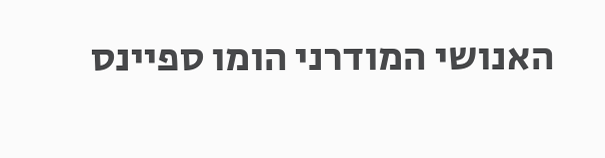האנושי המודרני הומו ספיינס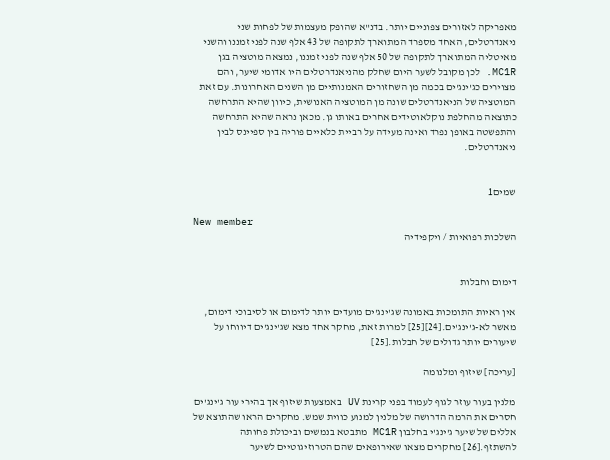מאפריקה לאזורים צפוניים יותר. בדנ"א שהופק מעצמות של לפחות שני ניאנדרטלים, האחד מספרד המתוארך לתקופה של 43 אלף שנה לפני זמננו והשני מאיטליה המתוארך לתקופה של 50 אלף שנה לפני זמננו, נמצאה מוטציה בגן MC1R. לכן מקובל לשער היום שחלק מהניאנדרטלים היו אדומי שיער, והם מצוירים כג'ינג'ים בכמה מן השחזורים האמנותיים מן השנים האחרונות. עם זאת המוטציה של הניאנדרטלים שונה מן המוטציה האנושית, כיוון שהיא התרחשה כתוצאה מהחלפת נוקלאוטידים אחרים באותו גן. מכאן נראה שהיא התרחשה והתפשטה באופן נפרד ואינה מעידה על רביית כלאיים פוריה בין ספיינס לבין ניאנדרטלים.


שמים1

New member
השלכות רפואיות / ויקפידיה


דימום וחבלות

אין ראיות התומכות באמונה שג'ינג'ים מועדים יותר לדימום או לסיבוכי דימום, מאשר לא-ג'ינג'ים.[24][25] למרות זאת, מחקר אחד מצא שג'ינג'ים דיווחו על שיעורים יותר גדולים של חבלות.[25]

[עריכה] שיזוף ומלנומה

מלנין בעור עוזר לגוף לעמוד בפני קרינת UV באמצעות שיזוף אך בהירי עור ג'ינג'ים חסרים את הרמה הדרושה של מלנין למנוע כווית שמש. מחקרים הראו שהתוצא של אללים של שיער ג'ינג'י בחלבון MC1R מתבטא בנמשים וביכולת פחותה להשתזף.[26] מחקרים מצאו שאירופאים שהם הטרוזיגוטיים לשיער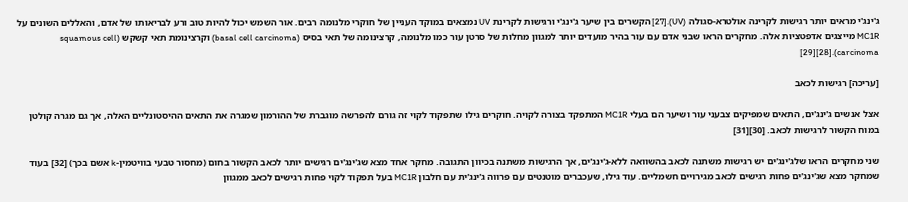ג'ינג'י מראים יותר רגישות לקרינה אולטרא-סגולה (UV).[27] הקשרים בין שיער ג'ינג'י ורגישות לקרינת UV נמצאים במוקד העניין של חוקרי מלנומה רבים. אור השמש יכול להיות טוב ורע לבריאותו של אדם, והאללים השונים על MC1R מייצגים אדפטציות אלה. מחקרים הראו שבני אדם עם עור בהיר מועדים יותר למגוון מחלות של סרטן עור כמו מלנומה, קרצינומה של תאי בסיס (basal cell carcinoma) וקרצינומת תאי קשקש (squamous cell carcinoma).[28][29]

[עריכה] רגישות לכאב

אצל אנשים ג'ינג'ים, התאים שמפיקים צבעני עור ושיער הם בעלי MC1R המתפקד בצורה לקויה. חוקרים גילו שתפקוד לקוי זה גורם להפרשה מוגברת של ההורמון שמגרה את התאים ההיסטונליים האלה, אך גם מגרה קולטן במוח הקשור לרגישות לכאב. [30][31]

שני מחקרים הראו שלג'ינג'ים יש רגישות משתנה לכאב בהשוואה ללא-ג'ינג'ים, אך הרגישות משתנה בכיוון התגובה. מחקר אחד מצא שג'ינג'ים רגישים יותר לכאב הקשור בחום (מחסור טבעי בוויטמין-k אשם בכך) [32] בעוד שמחקר מצא שג'ינג'ים פחות רגישים לכאב מגירויים חשמליים. עוד גילו, שעכברים מוטנטים עם פרווה ג'ינג'ית עם חלבון MC1R בעל תפקוד לקוי פחות רגישים לכאב ממגוון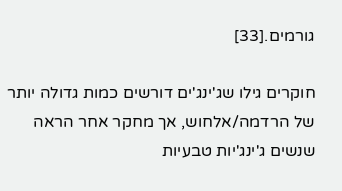גורמים.[33]

חוקרים גילו שג'ינג'ים דורשים כמות גדולה יותר של הרדמה/אלחוש, אך מחקר אחר הראה שנשים ג'ינג'יות טבעיות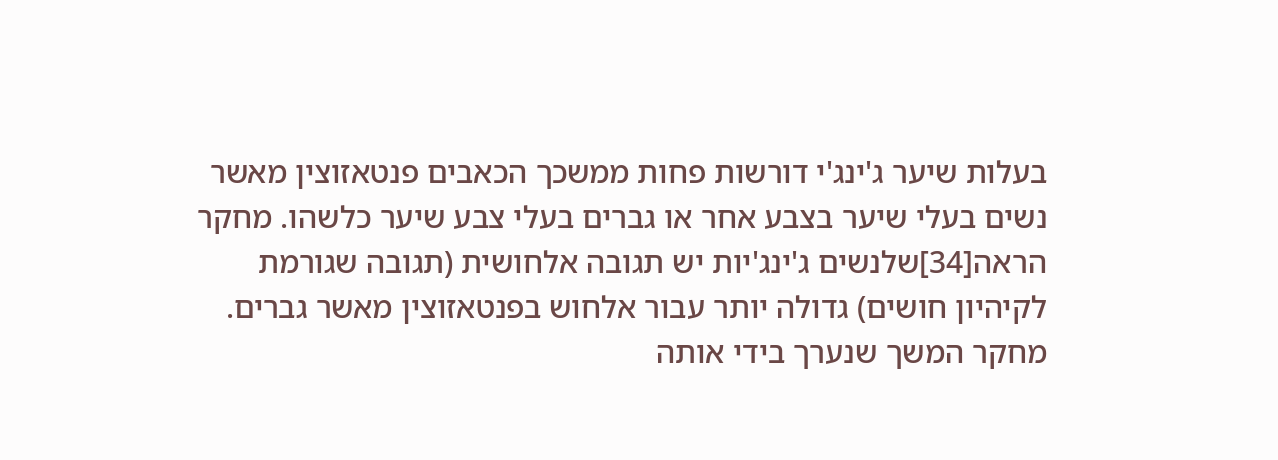בעלות שיער ג'ינג'י דורשות פחות ממשכך הכאבים פנטאזוצין מאשר נשים בעלי שיער בצבע אחר או גברים בעלי צבע שיער כלשהו. מחקר הראה[34]שלנשים ג'ינג'יות יש תגובה אלחושית (תגובה שגורמת לקיהיון חושים) גדולה יותר עבור אלחוש בפנטאזוצין מאשר גברים. מחקר המשך שנערך בידי אותה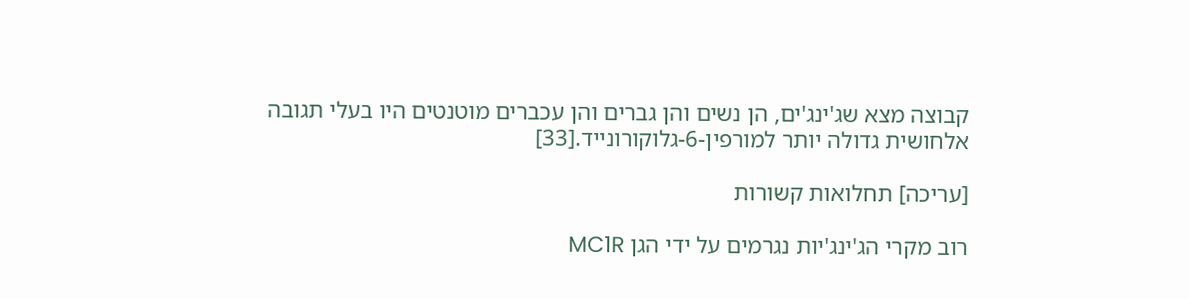קבוצה מצא שג'ינג'ים, הן נשים והן גברים והן עכברים מוטנטים היו בעלי תגובה אלחושית גדולה יותר למורפין-6-גלוקורונייד.[33]

[עריכה] תחלואות קשורות

רוב מקרי הג'ינג'יות נגרמים על ידי הגן MC1R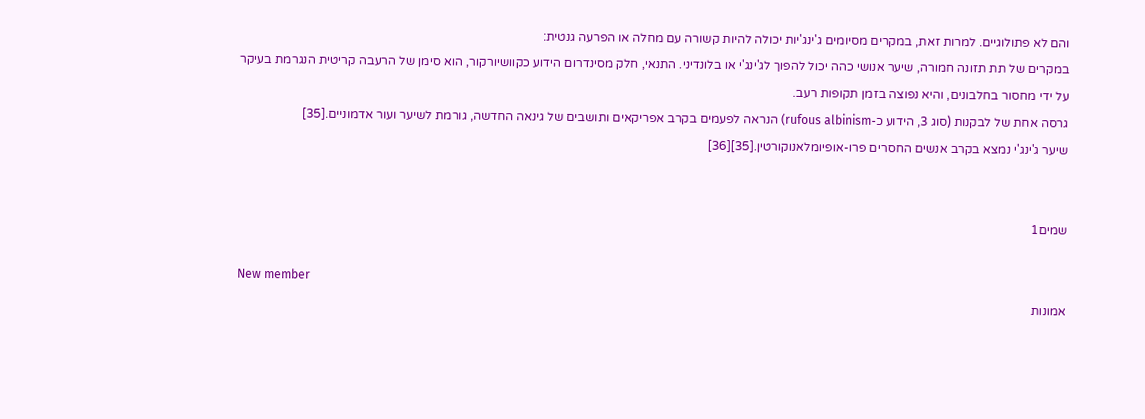והם לא פתולוגיים. למרות זאת, במקרים מסיומים ג'ינג'יות יכולה להיות קשורה עם מחלה או הפרעה גנטית:
במקרים של תת תזונה חמורה, שיער אנושי כהה יכול להפוך לג'ינג'י או בלונדיני. התנאי, חלק מסינדרום הידוע כקוושיורקור, הוא סימן של הרעבה קריטית הנגרמת בעיקר על ידי מחסור בחלבונים, והיא נפוצה בזמן תקופות רעב.
גרסה אחת של לבקנות (סוג 3, הידוע כ-rufous albinism) הנראה לפעמים בקרב אפריקאים ותושבים של גינאה החדשה, גורמת לשיער ועור אדמוניים.[35]
שיער ג'ינג'י נמצא בקרב אנשים החסרים פרו-אופיומלאנוקורטין.[35][36]


שמים1

New member
אמונות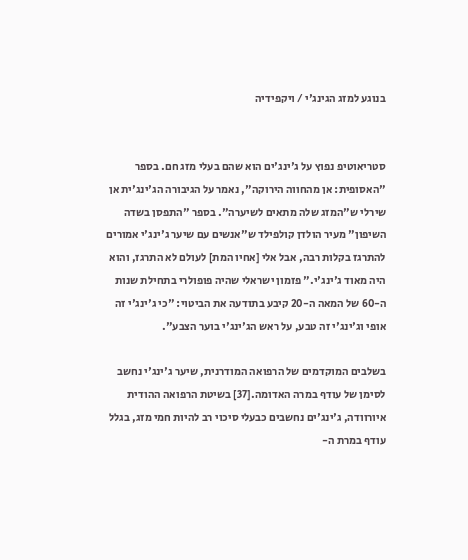בנוגע למזג הגינג'י / ויקפידיה


סטריאוטיפ נפוץ על ג'ינג'ים הוא שהם בעלי מזג חם. בספר "האסופית: אן מהחווה הירוקה", נאמר על הגיבורה הג'ינג'ית אן שירלי ש"המזג שלה מתאים לשיערה". בספר "התפסן בשדה השיפון" מעיר הולדן קולפילד ש"אנשים עם שיער ג'ינג'י אמורים להתרגז בקלות רבה, אבל אלי [אחיו המת] לעולם לא התרגז, והוא היה מאוד ג'ינג'י." פזמון ישראלי שהיה פופולרי בתחילת שנות ה-60 של המאה ה-20 קיבע בתודעה את הביטוי: "כי ג'ינג'י זה אופי וג'ינג'י זה טבע, על ראש הג'ינג'י בוער הצבע".

בשלבים המוקדמים של הרפואה המודרנית, שיער ג'ינג'י נחשב לסימן של עודף במרה האדומה.[37] בשיטת הרפואה ההודית איורוודה, ג'ינג'ים נחשבים כבעלי סיכוי רב להיות חמי מזג, בגלל עודף במרת ה-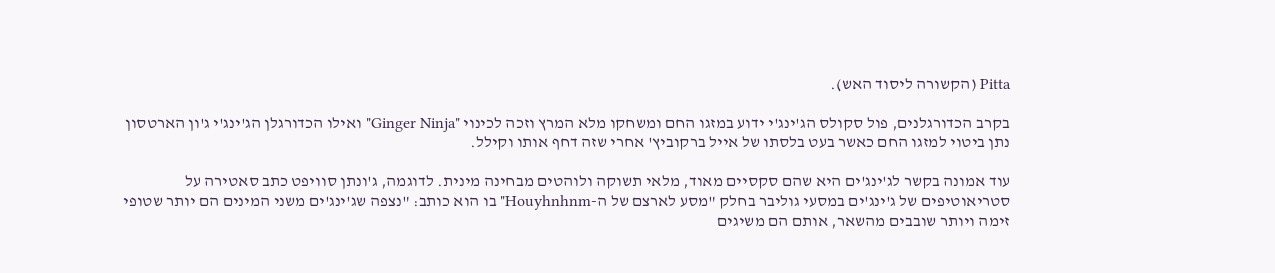Pitta (הקשורה ליסוד האש).

בקרב הכדורגלנים, פול סקולס הג'ינג'י ידוע במזגו החם ומשחקו מלא המרץ וזכה לכינוי "Ginger Ninja" ואילו הכדורגלן הג'ינג'י ג'ון הארטסון נתן ביטוי למזגו החם כאשר בעט בלסתו של אייל ברקוביץ' אחרי שזה דחף אותו וקילל.

עוד אמונה בקשר לג'ינג'ים היא שהם סקסיים מאוד, מלאי תשוקה ולוהטים מבחינה מינית. לדוגמה, ג'ונתן סוויפט כתב סאטירה על סטריאוטיפים של ג'ינג'ים במסעי גוליבר בחלק "מסע לארצם של ה-Houyhnhnm" בו הוא כותב: "נצפה שג'ינג'ים משני המינים הם יותר שטופי זימה ויותר שובבים מהשאר, אותם הם משיגים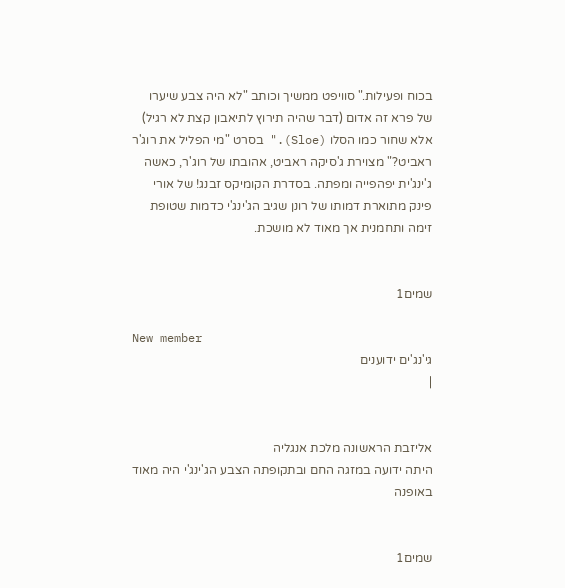בכוח ופעילות." סוויפט ממשיך וכותב "לא היה צבע שיערו של פרא זה אדום (דבר שהיה תירוץ לתיאבון קצת לא רגיל) אלא שחור כמו הסלו (Sloe)." בסרט "מי הפליל את רוג'ר ראביט?" מצוירת ג'סיקה ראביט, אהובתו של רוג'ר, כאשה ג'ינג'ית יפהפייה ומפתה. בסדרת הקומיקס זבנג! של אורי פינק מתוארת דמותו של רונן שגיב הג'ינג'י כדמות שטופת זימה ותחמנית אך מאוד לא מושכת.


שמים1

New member
גי'נג'ים ידוענים
|


אליזבת הראשונה מלכת אנגליה
היתה ידועה במזגה החם ובתקופתה הצבע הג'ינג'י היה מאוד באופנה


שמים1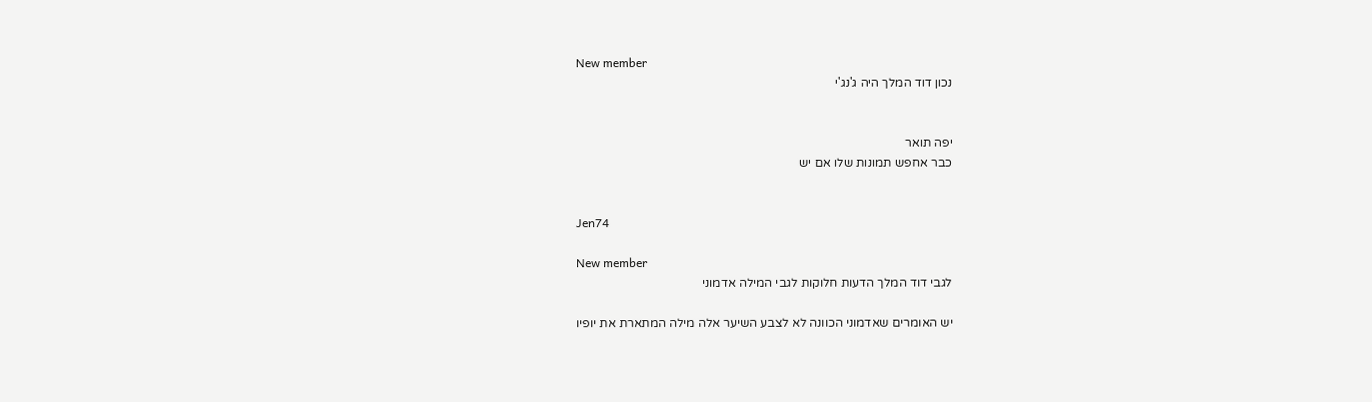New member
נכון דוד המלך היה ג'נג'י


יפה תואר
כבר אחפש תמונות שלו אם יש


Jen74

New member
לגבי דוד המלך הדעות חלוקות לגבי המילה אדמוני

יש האומרים שאדמוני הכוונה לא לצבע השיער אלה מילה המתארת את יופיו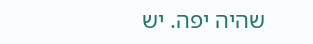שהיה יפה. יש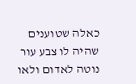כאלה שטוענים שהיה לו צבע עור נוטה לאדום ולאו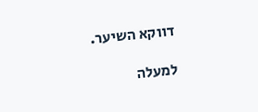דווקא השיער.

למעלה